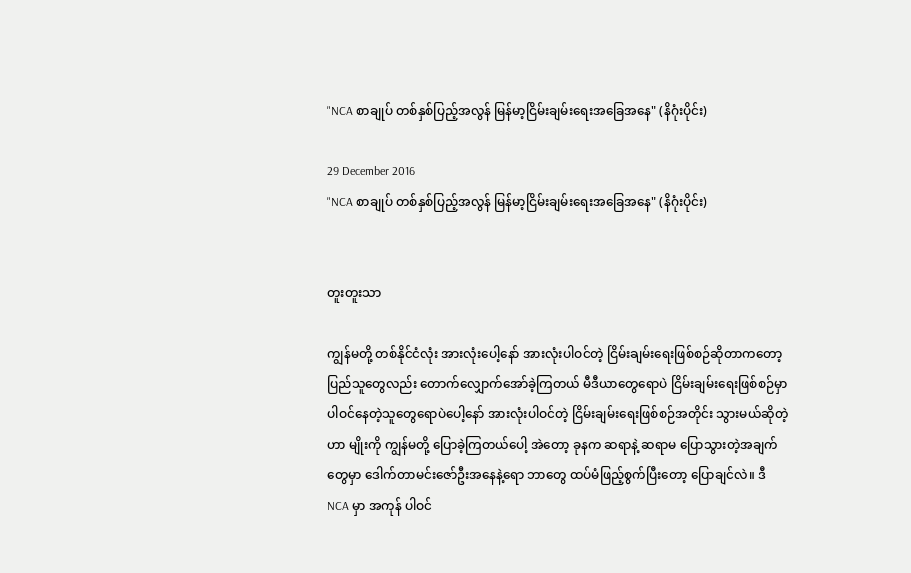"NCA စာချုပ် တစ်နှစ်ပြည့်အလွန် မြန်မာ့ငြိမ်းချမ်းရေးအခြေအနေ" (နိဂုံးပိုင်း)

29 December 2016
"NCA စာချုပ် တစ်နှစ်ပြည့်အလွန် မြန်မာ့ငြိမ်းချမ်းရေးအခြေအနေ" (နိဂုံးပိုင်း)


တူးတူးသာ

ကျွန်မတို့ တစ်နိုင်ငံလုံး အားလုံးပေါ့နော် အားလုံးပါဝင်တဲ့ ငြိမ်းချမ်းရေးဖြစ်စဉ်ဆိုတာကတော့ ပြည်သူတွေလည်း တောက်လျှောက်အော်ခဲ့ကြတယ် မီဒီယာတွေရောပဲ ငြိမ်းချမ်းရေးဖြစ်စဉ်မှာ ပါဝင်နေတဲ့သူတွေရောပဲပေါ့နော် အားလုံးပါဝင်တဲ့ ငြိမ်းချမ်းရေးဖြစ်စဉ်အတိုင်း သွားမယ်ဆိုတဲ့ဟာ မျိုးကို ကျွန်မတို့ ပြောခဲ့ကြတယ်ပေါ့ အဲတော့ ခုနက ဆရာနဲ့ ဆရာမ ပြောသွားတဲ့အချက်တွေမှာ ဒေါက်တာမင်းဇော်ဦးအနေနဲ့ရော ဘာတွေ ထပ်မံဖြည့်စွက်ပြီးတော့ ပြောချင်လဲ။ ဒီ NCA မှာ အကုန် ပါဝင်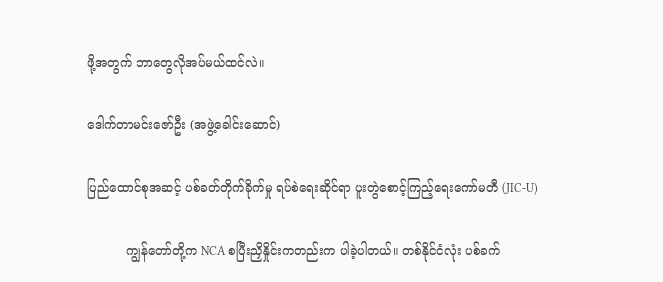ဖို့အတွက် ဘာတွေလိုအပ်မယ်ထင်လဲ။

ဒေါက်တာမင်းဇော်ဦး (အဖွဲ့ခေါင်းဆောင်)

ပြည်ထောင်စုအဆင့် ပစ်ခတ်တိုက်ခိုက်မှု ရပ်စဲရေးဆိုင်ရာ ပူးတွဲစောင့်ကြည့်ရေးကော်မတီ (JIC-U)

          ကျွန်တော်တို့က NCA စပြီးညှိနှိုင်းကတည်းက ပါခဲ့ပါတယ်။ တစ်နိုင်ငံလုံး ပစ်ခက်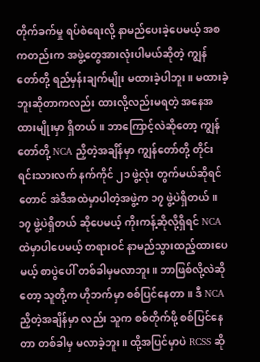တိုက်ခက်မှု ရပ်စဲရေးလို့ နာမည်ပေးခဲ့ပေမယ့် အစကတည်းက အဖွဲ့တွေအားလုံးပါမယ်ဆိုတဲ့ ကျွန်တော်တို့ ရည်မှန်းချက်မျိုး မထားခဲ့ပါဘူး။ မထားခဲ့ဘူးဆိုတာကလည်း ထားလို့လည်းမရတဲ့ အနေအထားမျိုးမှာ ရှိတယ်။ ဘာကြောင့်လဲဆိုတော့ ကျွန်တော်တို့ NCA ညှိတဲ့အချိန်မှာ ကျွန်တော်တို့ တိုင်းရင်းသားလက် နက်ကိုင် ၂၁ ဖွဲ့လုံး တွက်မယ်ဆိုရင်တောင် အဲဒီအထဲမှာပါတဲ့အဖွဲ့က ၁၇ ဖွဲ့ပဲရှိတယ်။ ၁၇ ဖွဲ့ပဲရှိတယ် ဆိုပေမယ့် ကိုးကန့်ဆိုလို့ရှိရင် NCA ထဲမှာပါပေမယ့် တရားဝင် နာမည်သွားထည့်ထားပေမယ့် စာပွဲပေါ် တစ်ခါမှမလာဘူး။ ဘာဖြစ်လို့လဲဆိုတော့ သူတို့က ဟိုဘက်မှာ စစ်ပြင်နေတာ။ ဒီ NCA ညှိတဲ့အချိန်မှာ လည်း သူက စစ်တိုက်ဖို့ စစ်ပြင်နေတာ တစ်ခါမှ မလာခဲ့ဘူး။ ထို့အပြင်မှာပဲ RCSS ဆို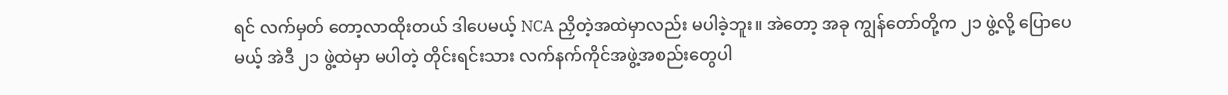ရင် လက်မှတ် တော့လာထိုးတယ် ဒါပေမယ့် NCA ညှိတဲ့အထဲမှာလည်း မပါခဲ့ဘူး။ အဲတော့ အခု ကျွန်တော်တို့က ၂၁ ဖွဲ့လို့ ပြောပေမယ့် အဲဒီ ၂၁ ဖွဲ့ထဲမှာ မပါတဲ့ တိုင်းရင်းသား လက်နက်ကိုင်အဖွဲ့အစည်းတွေပါ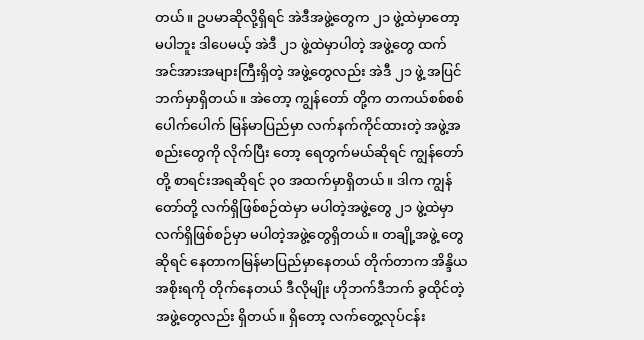တယ်။ ဥပမာဆိုလို့ရှိရင် အဲဒီအဖွဲ့တွေက ၂၁ ဖွဲ့ထဲမှာတော့ မပါဘူး ဒါပေမယ့် အဲဒီ ၂၁ ဖွဲ့ထဲမှာပါတဲ့ အဖွဲ့တွေ ထက် အင်အားအများကြီးရှိတဲ့ အဖွဲ့တွေလည်း အဲဒီ ၂၁ ဖွဲ့ အပြင်ဘက်မှာရှိတယ်။ အဲတော့ ကျွန်တော် တို့က တကယ်စစ်စစ်ပေါက်ပေါက် မြန်မာပြည်မှာ လက်နက်ကိုင်ထားတဲ့ အဖွဲ့အစည်းတွေကို လိုက်ပြီး တော့ ရေတွက်မယ်ဆိုရင် ကျွန်တော်တို့ စာရင်းအရဆိုရင် ၃၀ အထက်မှာရှိတယ်။ ဒါက ကျွန်တော်တို့ လက်ရှိဖြစ်စဉ်ထဲမှာ မပါတဲ့အဖွဲ့တွေ ၂၁ ဖွဲ့ထဲမှာလက်ရှိဖြစ်စဉ်မှာ မပါတဲ့အဖွဲ့တွေရှိတယ်။ တချို့အဖွဲ့ တွေဆိုရင် နေတာကမြန်မာပြည်မှာနေတယ် တိုက်တာက အိန္ဒိယအစိုးရကို တိုက်နေတယ် ဒီလိုမျိုး ဟိုဘက်ဒီဘက် ခွထိုင်တဲ့အဖွဲ့တွေလည်း ရှိတယ်။ ရှိတော့ လက်တွေ့လုပ်ငန်း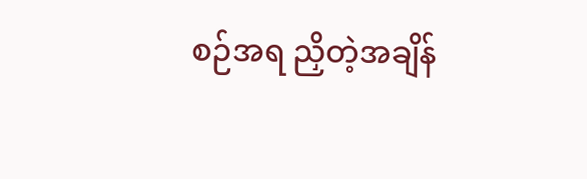စဉ်အရ ညှိတဲ့အချိန်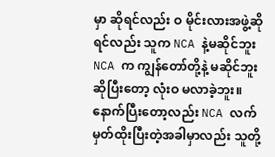မှာ ဆိုရင်လည်း ဝ မိုင်းလားအဖွဲ့ဆိုရင်လည်း သူက NCA နဲ့မဆိုင်ဘူး NCA က ကျွန်တော်တို့နဲ့ မဆိုင်ဘူး ဆိုပြီးတော့ လုံးဝ မလာခဲ့ဘူး။ နောက်ပြီးတော့လည်း NCA လက်မှတ်ထိုးပြီးတဲ့အခါမှာလည်း သူတို့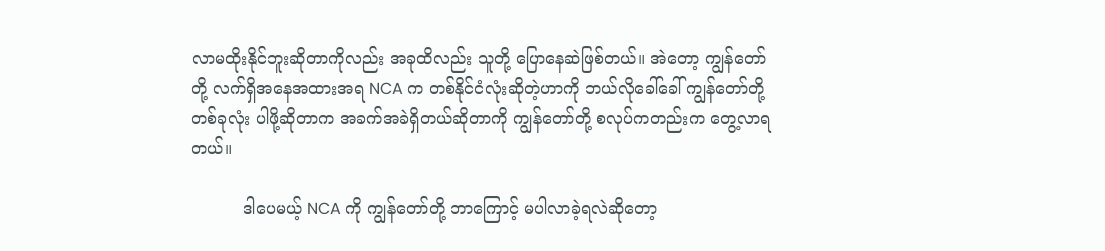လာမထိုးနိုင်ဘူးဆိုတာကိုလည်း အခုထိလည်း သူတို့ ပြောနေဆဲဖြစ်တယ်။ အဲတော့ ကျွန်တော်တို့ လက်ရှိအနေအထားအရ NCA က တစ်နိုင်ငံလုံးဆိုတဲ့ဟာကို ဘယ်လိုခေါ်ခေါ် ကျွန်တော်တို့ တစ်ခုလုံး ပါဖို့ဆိုတာက အခက်အခဲရှိတယ်ဆိုတာကို ကျွန်တော်တို့ စလုပ်ကတည်းက တွေ့လာရ တယ်။

          ဒါပေမယ့် NCA ကို ကျွန်တော်တို့ ဘာကြောင့် မပါလာခဲ့ရလဲဆိုတော့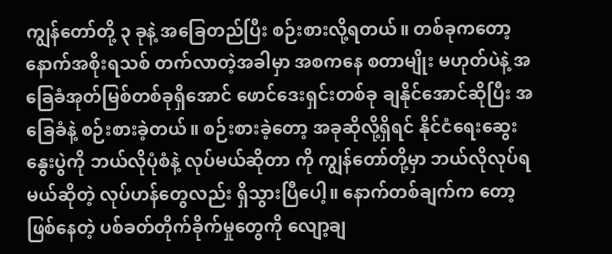ကျွန်တော်တို့ ၃ ခုနဲ့ အခြေတည်ပြီး စဉ်းစားလို့ရတယ်။ တစ်ခုကတော့ နောက်အစိုးရသစ် တက်လာတဲ့အခါမှာ အစကနေ စတာမျိုး မဟုတ်ပဲနဲ့ အခြေခံအုတ်မြစ်တစ်ခုရှိအောင် ဖောင်ဒေးရှင်းတစ်ခု ချနိုင်အောင်ဆိုပြီး အခြေခံနဲ့ စဉ်းစားခဲ့တယ်။ စဉ်းစားခဲ့တော့ အခုဆိုလို့ရှိရင် နိုင်ငံရေးဆွေးနွေးပွဲကို ဘယ်လိုပုံစံနဲ့ လုပ်မယ်ဆိုတာ ကို ကျွန်တော်တို့မှာ ဘယ်လိုလုပ်ရမယ်ဆိုတဲ့ လုပ်ဟန်တွေလည်း ရှိသွားပြီပေါ့။ နောက်တစ်ချက်က တော့ ဖြစ်နေတဲ့ ပစ်ခတ်တိုက်ခိုက်မှုတွေကို လျော့ချ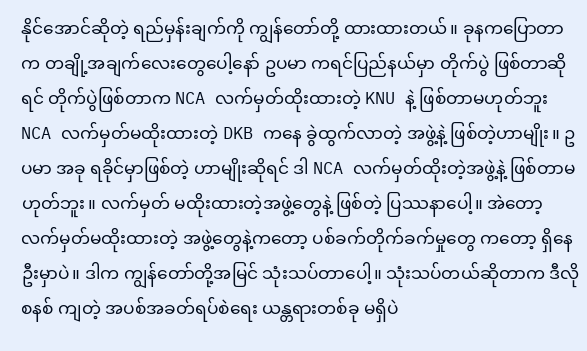နိုင်အောင်ဆိုတဲ့ ရည်မှန်းချက်ကို ကျွန်တော်တို့ ထားထားတယ်။ ခုနကပြောတာက တချို့အချက်လေးတွေပေါ့နော် ဥပမာ ကရင်ပြည်နယ်မှာ တိုက်ပွဲ ဖြစ်တာဆိုရင် တိုက်ပွဲဖြစ်တာက NCA လက်မှတ်ထိုးထားတဲ့ KNU နဲ့ ဖြစ်တာမဟုတ်ဘူး NCA လက်မှတ်မထိုးထားတဲ့ DKB ကနေ ခွဲထွက်လာတဲ့ အဖွဲ့နဲ့ ဖြစ်တဲ့ဟာမျိုး။ ဥပမာ အခု ရခိုင်မှာဖြစ်တဲ့ ဟာမျိုးဆိုရင် ဒါ NCA လက်မှတ်ထိုးတဲ့အဖွဲ့နဲ့ ဖြစ်တာမဟုတ်ဘူး။ လက်မှတ် မထိုးထားတဲ့အဖွဲ့တွေနဲ့ ဖြစ်တဲ့ ပြဿနာပေါ့။ အဲတော့ လက်မှတ်မထိုးထားတဲ့ အဖွဲ့တွေနဲ့ကတော့ ပစ်ခက်တိုက်ခက်မှုတွေ ကတော့ ရှိနေဦးမှာပဲ။ ဒါက ကျွန်တော်တို့အမြင် သုံးသပ်တာပေါ့။ သုံးသပ်တယ်ဆိုတာက ဒီလိုစနစ် ကျတဲ့ အပစ်အခတ်ရပ်စဲရေး ယန္တရားတစ်ခု မရှိပဲ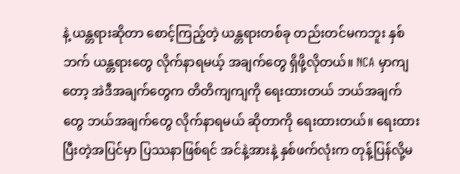နဲ့ ယန္တရားဆိုတာ စောင့်ကြည့်တဲ့ ယန္တရားတစ်ခု တည်းတင်မကဘူး နှစ်ဘက် ယန္တရားတွေ လိုက်နာရမယ့် အချက်တွေ ရှိဖို့လိုတယ်။ NCA မှာကျတော့ အဲဒီအချက်တွေက တိတိကျကျကို ရေးထားတယ် ဘယ်အချက်တွေ ဘယ်အချက်တွေ လိုက်နာရမယ် ဆိုတာကို ရေးထားတယ်။ ရေးထားပြီးတဲ့အပြင်မှာ ပြဿနာဖြစ်ရင် အင်နဲ့အားနဲ့ နှစ်ဖက်လုံးက တုန့်ပြန်လို့မ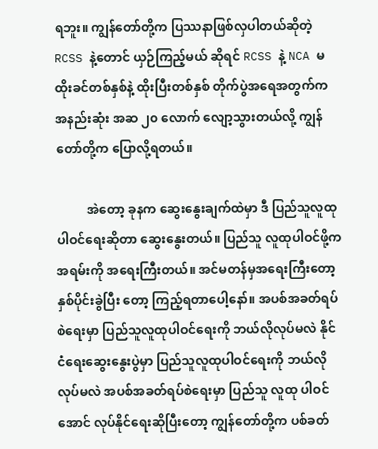ရဘူး။ ကျွန်တော်တို့က ပြဿနာဖြစ်လှပါတယ်ဆိုတဲ့ RCSS နဲ့တောင် ယှဉ်ကြည့်မယ် ဆိုရင် RCSS နဲ့ NCA မထိုးခင်တစ်နှစ်နဲ့ ထိုးပြီးတစ်နှစ် တိုက်ပွဲအရေအတွက်က အနည်းဆုံး အဆ ၂၀ လောက် လျော့သွားတယ်လို့ ကျွန်တော်တို့က ပြောလို့ရတယ်။

          အဲတော့ ခုနက ဆွေးနွေးချက်ထဲမှာ ဒီ ပြည်သူလူထု ပါဝင်ရေးဆိုတာ ဆွေးနွေးတယ်။ ပြည်သူ လူထုပါဝင်ဖို့က အရမ်းကို အရေးကြီးတယ်။ အင်မတန်မှအရေးကြီးတော့ နှစ်ပိုင်းခွဲပြီး တော့ ကြည့်ရတာပေါ့နော်။ အပစ်အခတ်ရပ်စဲရေးမှာ ပြည်သူလူထုပါဝင်ရေးကို ဘယ်လိုလုပ်မလဲ နိုင်ငံရေးဆွေးနွေးပွဲမှာ ပြည်သူလူထုပါဝင်ရေးကို ဘယ်လိုလုပ်မလဲ အပစ်အခတ်ရပ်စဲရေးမှာ ပြည်သူ လူထု ပါဝင်အောင် လုပ်နိုင်ရေးဆိုပြီးတော့ ကျွန်တော်တို့က ပစ်ခတ်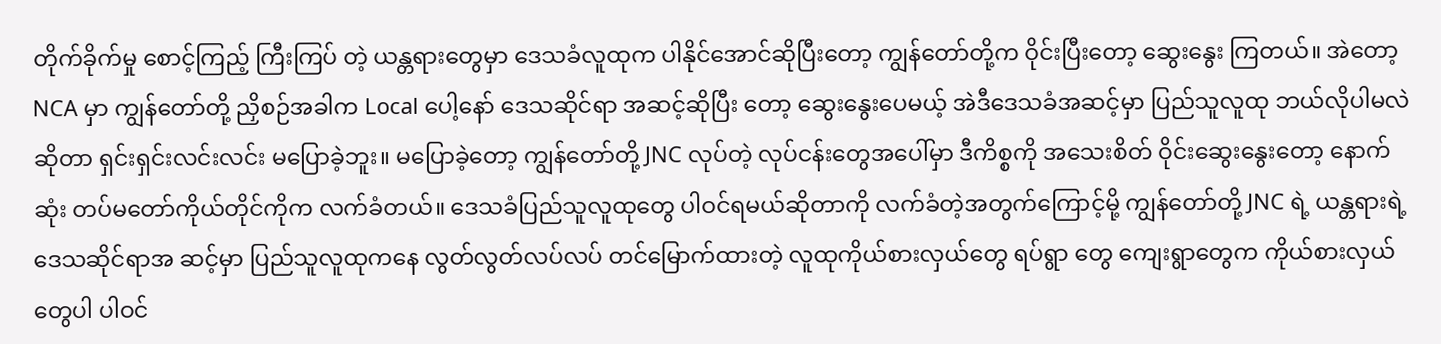တိုက်ခိုက်မှု စောင့်ကြည့် ကြီးကြပ် တဲ့ ယန္တရားတွေမှာ ဒေသခံလူထုက ပါနိုင်အောင်ဆိုပြီးတော့ ကျွန်တော်တို့က ဝိုင်းပြီးတော့ ဆွေးနွေး ကြတယ်။ အဲတော့ NCA မှာ ကျွန်တော်တို့ ညှိစဉ်အခါက Local ပေါ့နော် ဒေသဆိုင်ရာ အဆင့်ဆိုပြီး တော့ ဆွေးနွေးပေမယ့် အဲဒီဒေသခံအဆင့်မှာ ပြည်သူလူထု ဘယ်လိုပါမလဲဆိုတာ ရှင်းရှင်းလင်းလင်း မပြောခဲ့ဘူး။ မပြောခဲ့တော့ ကျွန်တော်တို့ JNC လုပ်တဲ့ လုပ်ငန်းတွေအပေါ်မှာ ဒီကိစ္စကို အသေးစိတ် ဝိုင်းဆွေးနွေးတော့ နောက်ဆုံး တပ်မတော်ကိုယ်တိုင်ကိုက လက်ခံတယ်။ ဒေသခံပြည်သူလူထုတွေ ပါဝင်ရမယ်ဆိုတာကို လက်ခံတဲ့အတွက်ကြောင့်မို့ ကျွန်တော်တို့ JNC ရဲ့ ယန္တရားရဲ့ ဒေသဆိုင်ရာအ ဆင့်မှာ ပြည်သူလူထုကနေ လွတ်လွတ်လပ်လပ် တင်မြောက်ထားတဲ့ လူထုကိုယ်စားလှယ်တွေ ရပ်ရွာ တွေ ကျေးရွာတွေက ကိုယ်စားလှယ်တွေပါ ပါဝင်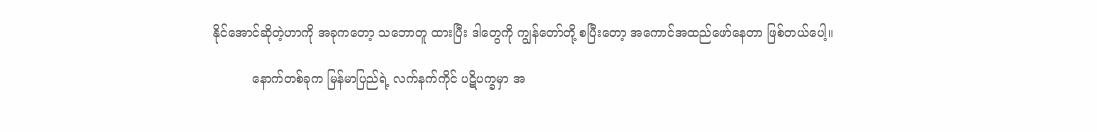နိုင်အောင်ဆိုတဲ့ဟာကို အခုကတော့ သဘောတူ ထားပြီး ဒါတွေကို ကျွန်တော်တို့ စပြီးတော့ အကောင်အထည်ဖော်နေတာ ဖြစ်တယ်ပေါ့။

          နောက်တစ်ခုက မြန်မာပြည်ရဲ့ လက်နက်ကိုင် ပဋိပက္ခမှာ အ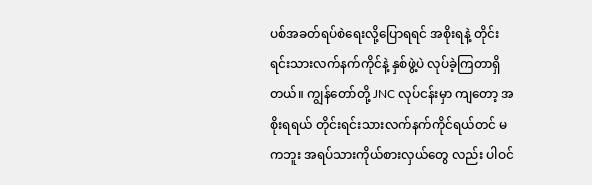ပစ်အခတ်ရပ်စဲရေးလို့ပြောရရင် အစိုးရနဲ့ တိုင်းရင်းသားလက်နက်ကိုင်နဲ့ နှစ်ဖွဲ့ပဲ လုပ်ခဲ့ကြတာရှိတယ်။ ကျွန်တော်တို့ JNC လုပ်ငန်းမှာ ကျတော့ အစိုးရရယ် တိုင်းရင်းသားလက်နက်ကိုင်ရယ်တင် မကဘူး အရပ်သားကိုယ်စားလှယ်တွေ လည်း ပါဝင်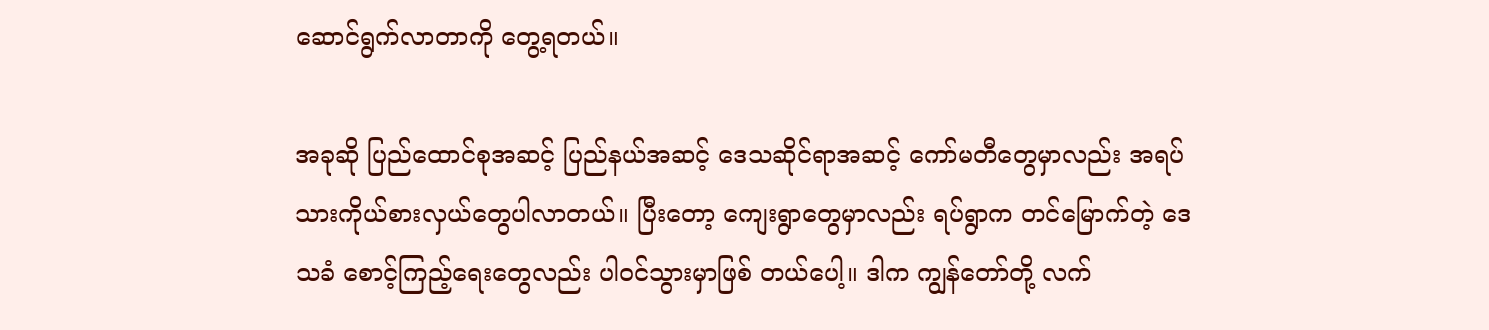ဆောင်ရွက်လာတာကို တွေ့ရတယ်။

အခုဆို ပြည်ထောင်စုအဆင့် ပြည်နယ်အဆင့် ဒေသဆိုင်ရာအဆင့် ကော်မတီတွေမှာလည်း အရပ်သားကိုယ်စားလှယ်တွေပါလာတယ်။ ပြီးတော့ ကျေးရွာတွေမှာလည်း ရပ်ရွာက တင်မြောက်တဲ့ ဒေသခံ စောင့်ကြည့်ရေးတွေလည်း ပါဝင်သွားမှာဖြစ် တယ်ပေါ့။ ဒါက ကျွန်တော်တို့ လက်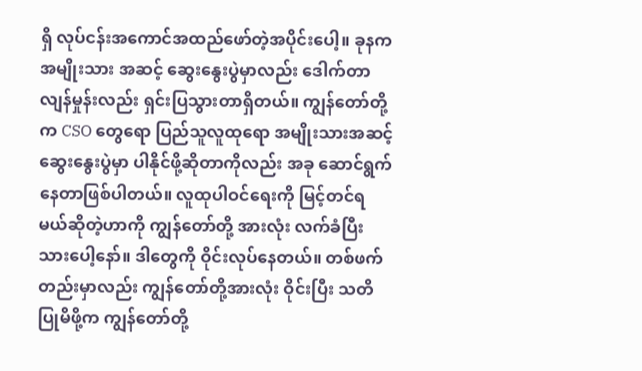ရှိ လုပ်ငန်းအကောင်အထည်ဖော်တဲ့အပိုင်းပေါ့။ ခုနက အမျိုးသား အဆင့် ဆွေးနွေးပွဲမှာလည်း ဒေါက်တာလျန်မှုန်းလည်း ရှင်းပြသွားတာရှိတယ်။ ကျွန်တော်တို့က CSO တွေရော ပြည်သူလူထုရော အမျိုးသားအဆင့် ဆွေးနွေးပွဲမှာ ပါနိုင်ဖို့ဆိုတာကိုလည်း အခု ဆောင်ရွက် နေတာဖြစ်ပါတယ်။ လူထုပါဝင်ရေးကို မြင့်တင်ရမယ်ဆိုတဲ့ဟာကို ကျွန်တော်တို့ အားလုံး လက်ခံပြီး သားပေါ့နော်။ ဒါတွေကို ဝိုင်းလုပ်နေတယ်။ တစ်ဖက်တည်းမှာလည်း ကျွန်တော်တို့အားလုံး ဝိုင်းပြီး သတိပြုမိဖို့က ကျွန်တော်တို့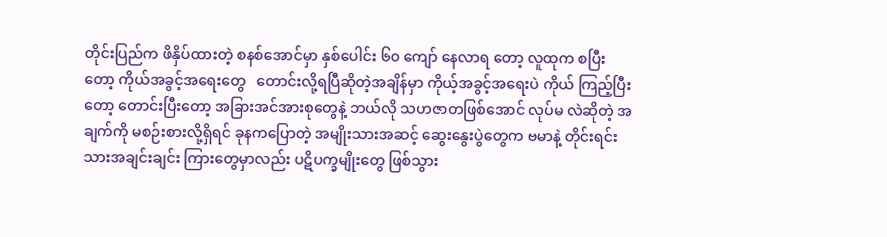တိုင်းပြည်က ဖိနှိပ်ထားတဲ့ စနစ်အောင်မှာ နှစ်ပေါင်း ၆၀ ကျော် နေလာရ တော့ လူထုက စပြီးတော့ ကိုယ်အခွင့်အရေးတွေ   တောင်းလို့ရပြီဆိုတဲ့အချိန်မှာ ကိုယ့်အခွင့်အရေးပဲ ကိုယ် ကြည့်ပြီးတော့ တောင်းပြီးတော့ အခြားအင်အားစုတွေနဲ့ ဘယ်လို သဟဇာတဖြစ်အောင် လုပ်မ လဲဆိုတဲ့ အချက်ကို မစဉ်းစားလို့ရှိရင် ခုနကပြောတဲ့ အမျိုးသားအဆင့် ဆွေးနွေးပွဲတွေက ဗမာနဲ့ တိုင်းရင်းသားအချင်းချင်း ကြားတွေမှာလည်း ပဋိပက္ခမျိုးတွေ ဖြစ်သွား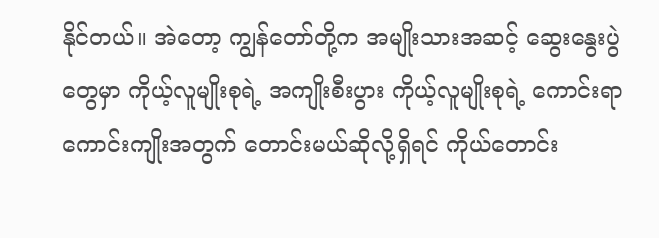နိုင်တယ်။ အဲတော့ ကျွန်တော်တို့က အမျိုးသားအဆင့် ဆွေးနွေးပွဲတွေမှာ ကိုယ့်လူမျိုးစုရဲ့ အကျိုးစီးပွား ကိုယ့်လူမျိုးစုရဲ့ ကောင်းရာကောင်းကျိုးအတွက် တောင်းမယ်ဆိုလို့ရှိရင် ကိုယ်တောင်း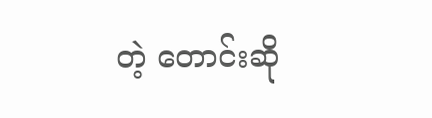တဲ့ တောင်းဆို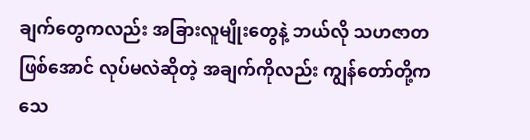ချက်တွေကလည်း အခြားလူမျိုးတွေနဲ့ ဘယ်လို သဟဇာတဖြစ်အောင် လုပ်မလဲဆိုတဲ့ အချက်ကိုလည်း ကျွန်တော်တို့က သေ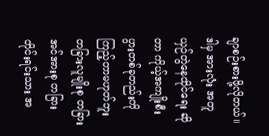ချာစဉ်းစားဖို့လိုတယ်။ ဒါမှ အားလုံး အတူယှဉ်တွဲနေထိုင်ရေး ဆိုတာ ကိုယ့်အကျိုးစီးပွားတစ်ခုတည်းကို ကြည့်တာမဟုတ်ဘူး တခြားလူမျိုးစု တခြားအင်အားစု တခြားတိုင်းရင်းသား အ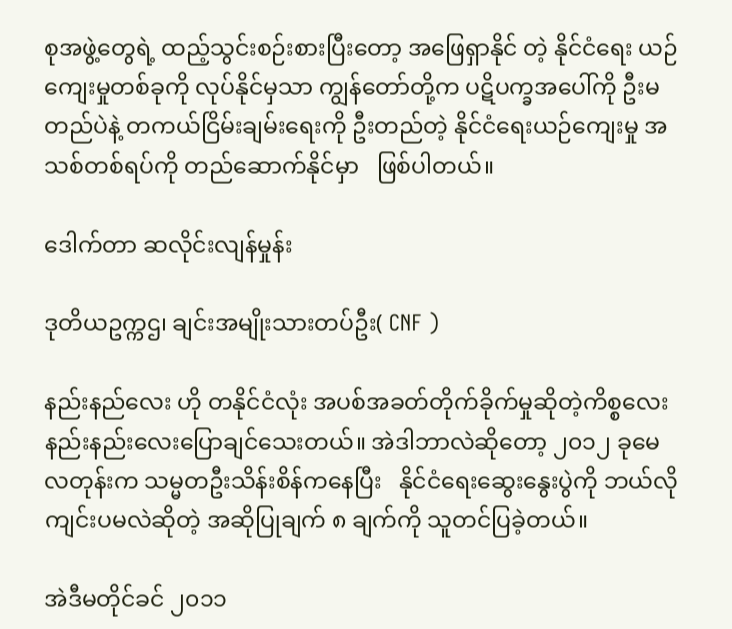စုအဖွဲ့တွေရဲ့ ထည့်သွင်းစဉ်းစားပြီးတော့ အဖြေရှာနိုင် တဲ့ နိုင်ငံရေး ယဉ်ကျေးမှုတစ်ခုကို လုပ်နိုင်မှသာ ကျွန်တော်တို့က ပဋိပက္ခအပေါ်ကို ဦးမတည်ပဲနဲ့ တကယ်ငြိမ်းချမ်းရေးကို ဦးတည်တဲ့ နိုင်ငံရေးယဉ်ကျေးမှု အသစ်တစ်ရပ်ကို တည်ဆောက်နိုင်မှာ   ဖြစ်ပါတယ်။

ဒေါက်တာ ဆလိုင်းလျန်မှုန်း

ဒုတိယဥက္ကဌ၊ ချင်းအမျိုးသားတပ်ဦး( CNF )

နည်းနည်လေး ဟို တနိုင်ငံလုံး အပစ်အခတ်တိုက်ခိုက်မှုဆိုတဲ့ကိစ္စလေး နည်းနည်းလေးပြောချင်သေးတယ်။ အဲဒါဘာလဲဆိုတော့ ၂၀၁၂ ခုမေလတုန်းက သမ္မတဦးသိန်းစိန်ကနေပြီး   နိုင်ငံရေးဆွေးနွေးပွဲကို ဘယ်လိုကျင်းပမလဲဆိုတဲ့ အဆိုပြုချက် ၈ ချက်ကို သူတင်ပြခဲ့တယ်။

အဲဒီမတိုင်ခင် ၂၀၁၁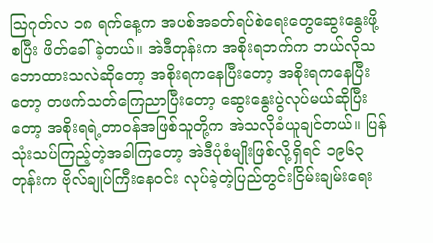သြဂုတ်လ ၁၈ ရက်နေ့က အပစ်အခတ်ရပ်စဲရေးတွေဆွေးနွေးဖို့ စပြီး ဖိတ်ခေါ်ခဲ့တယ်။ အဲဒီတုန်းက အစိုးရဘက်က ဘယ်လိုသဘောထားသလဲဆိုတော့ အစိုးရကနေပြီးတော့ အစိုးရကနေပြီးတော့ တဖက်သတ်ကြေညာပြီးတော့ ဆွေးနွေးပွဲလုပ်မယ်ဆိုပြီးတော့ အစိုးရရဲ့တာဝန်အဖြစ်သူတို့က အဲသလိုခံယူချင်တယ်။ ပြန်သုံးသပ်ကြည့်တဲ့အခါကြတော့ အဲဒီပုံစံမျိုးဖြစ်လို့ရှိရင် ၁၉၆၃ တုန်းက ဗိုလ်ချုပ်ကြီးနေဝင်း လုပ်ခဲ့တဲ့ပြည်တွင်းငြိမ်းချမ်းရေး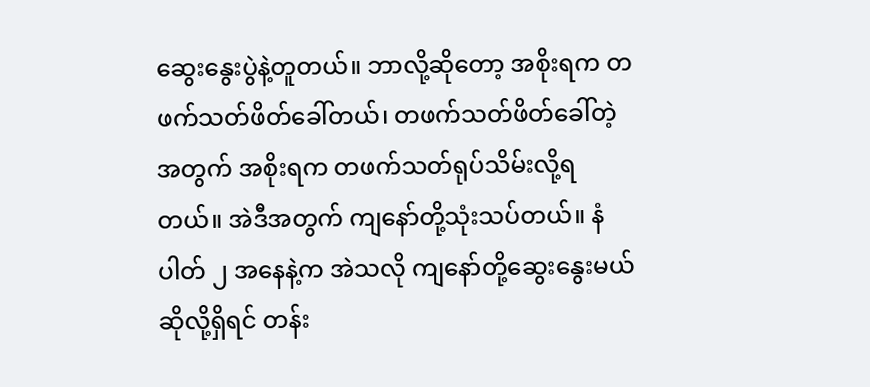ဆွေးနွေးပွဲနဲ့တူတယ်။ ဘာလို့ဆိုတော့ အစိုးရက တဖက်သတ်ဖိတ်ခေါ်တယ်၊ တဖက်သတ်ဖိတ်ခေါ်တဲ့အတွက် အစိုးရက တဖက်သတ်ရုပ်သိမ်းလို့ရတယ်။ အဲဒီအတွက် ကျနော်တို့သုံးသပ်တယ်။ နံပါတ် ၂ အနေနဲ့က အဲသလို ကျနော်တို့ဆွေးနွေးမယ်ဆိုလို့ရှိရင် တန်း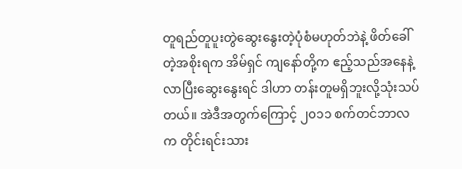တူရည်တူပူးတွဲဆွေးနွေးတဲ့ပုံစံမဟုတ်ဘဲနဲ့ ဖိတ်ခေါ်တဲ့အစိုးရက အိမ်ရှင် ကျနော်တို့က ဧည့်သည်အနေနဲ့ လာပြီးဆွေးနွေးရင် ဒါဟာ တန်းတူမရှိဘူးလို့သုံးသပ်တယ်။ အဲဒီအတွက်ကြောင့် ၂၀၁၁ စက်တင်ဘာလက တိုင်းရင်းသား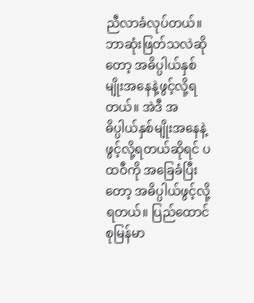ညီလာခံလုပ်တယ်။ ဘာဆုံးဖြတ်သလဲဆိုတော့ အဓိပ္ပါယ်နှစ်မျိုးအနေနဲ့ဖွင့်လို့ရတယ်။ အဲဒီ အဓိပ္ပါယ်နှစ်မျိုးအနေနဲ့ ဖွင့်လို့ရတယ်ဆိုရင် ပထဝီကို အခြေခံပြီးတော့ အဓိပ္ပါယ်ဖွင့်လို့ရတယ်။ ပြည်ထောင်စုမြန်မာ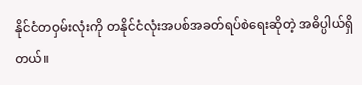နိုင်ငံတဝှမ်းလုံးကို တနိုင်ငံလုံးအပစ်အခတ်ရပ်စဲရေးဆိုတဲ့ အဓိပ္ပါယ်ရှိတယ်။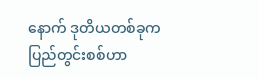နောက် ဒုတိယတစ်ခုက ပြည်တွင်းစစ်ဟာ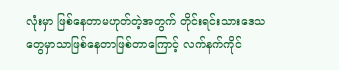လုံးမှာ ဖြစ်နေတာမဟုတ်တဲ့အတွက် တိုင်းရင်းသားဒေသတွေမှာသာဖြစ်နေတာဖြစ်တာကြောင့် လက်နက်ကိုင်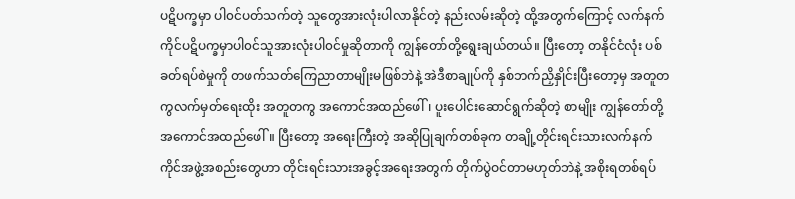ပဋိပက္ခမှာ ပါ၀င်ပတ်သက်တဲ့ သူတွေအားလုံးပါလာနိုင်တဲ့ နည်းလမ်းဆိုတဲ့ ထို့အတွက်ကြောင့် လက်နက်ကိုင်ပဋိပက္ခမှာပါ၀င်သူအားလုံးပါ၀င်မှုဆိုတာကို ကျွန်တော်တို့ရွေးချယ်တယ်။ ပြီးတော့ တနိုင်ငံလုံး ပစ်ခတ်ရပ်စဲမှုကို တဖက်သတ်ကြေညာတာမျိုးမဖြစ်ဘဲနဲ့ အဲဒီစာချုပ်ကို နှစ်ဘက်ညှိနှိုင်းပြီးတော့မှ အတူတကွလက်မှတ်ရေးထိုး အတူတကွ အကောင်အထည်ဖေါ်၊ ပူးပေါင်းဆောင်ရွက်ဆိုတဲ့ စာမျိုး ကျွန်တော်တို့အကောင်အထည်ဖေါ်။ ပြီးတော့ အရေးကြီးတဲ့ အဆိုပြုချက်တစ်ခုက တချို့တိုင်းရင်းသားလက်နက်ကိုင်အဖွဲ့အစည်းတွေဟာ တိုင်းရင်းသားအခွင့်အရေးအတွက် တိုက်ပွဲဝင်တာမဟုတ်ဘဲနဲ့ အစိုးရတစ်ရပ်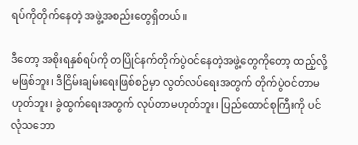ရပ်ကိုတိုက်နေတဲ့ အဖွဲ့အစည်းတွေရှိတယ်။

ဒီတော့ အစိုးရနှစ်ရပ်ကို တပြိုင်နက်တိုက်ပွဲဝင်နေတဲ့အဖွဲ့တွေကိုတော့ ထည့်လို့မဖြစ်ဘူး၊ ဒီငြိမ်းချမ်းရေးဖြစ်စဉ်မှာ လွတ်လပ်ရေးအတွက် တိုက်ပွဲဝင်တာမဟုတ်ဘူး၊ ခွဲထွက်ရေးအတွက် လုပ်တာမဟုတ်ဘူး၊ ပြည်ထောင်စုကြီးကို ပင်လုံသဘော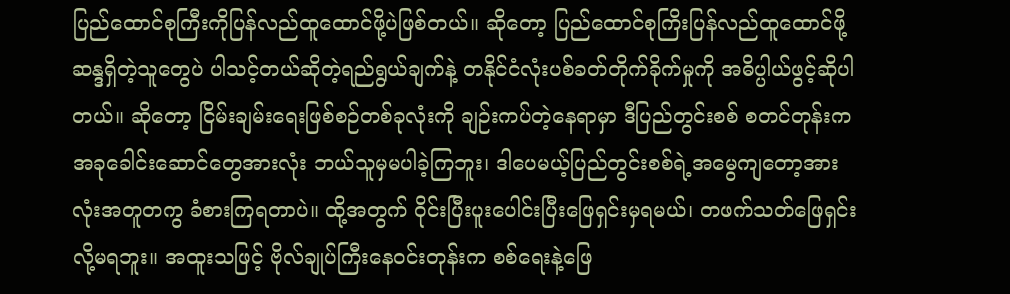ပြည်ထောင်စုကြီးကိုပြန်လည်ထူထောင်ဖို့ပဲဖြစ်တယ်။ ဆိုတော့ ပြည်ထောင်စုကြိးပြန်လည်ထူထောင်ဖို့ ဆန္ဒရှိတဲ့သူတွေပဲ ပါသင့်တယ်ဆိုတဲ့ရည်ရွယ်ချက်နဲ့ တနိုင်ငံလုံးပစ်ခတ်တိုက်ခိုက်မှုကို အဓိပ္ပါယ်ဖွင့်ဆိုပါတယ်။ ဆိုတော့ ငြိမ်းချမ်းရေးဖြစ်စဉ်တစ်ခုလုံးကို ချဉ်းကပ်တဲ့နေရာမှာ ဒီပြည်တွင်းစစ် စတင်တုန်းက အခုခေါင်းဆောင်တွေအားလုံး ဘယ်သူမှမပါခဲ့ကြဘူး၊ ဒါပေမယ့်ပြည်တွင်းစစ်ရဲ့အမွေကျတော့အားလုံးအတူတကွ ခံစားကြရတာပဲ။ ထို့အတွက် ၀ိုင်းပြီးပူးပေါင်းပြီးဖြေရှင်းမှရမယ်၊ တဖက်သတ်ဖြေရှင်းလို့မရဘူး။ အထူးသဖြင့် ဗိုလ်ချုပ်ကြီးနေဝင်းတုန်းက စစ်ရေးနဲ့ဖြေ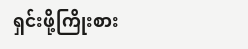ရှင်းဖို့ကြိုးစား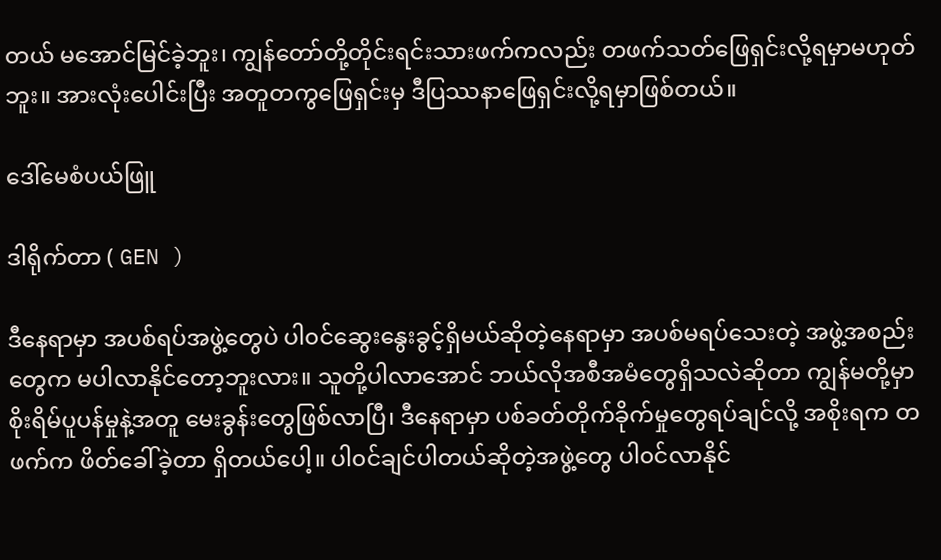တယ် မအောင်မြင်ခဲ့ဘူး၊ ကျွန်တော်တို့တိုင်းရင်းသားဖက်ကလည်း တဖက်သတ်ဖြေရှင်းလို့ရမှာမဟုတ်ဘူး။ အားလုံးပေါင်းပြီး အတူတကွဖြေရှင်းမှ ဒီပြဿနာဖြေရှင်းလို့ရမှာဖြစ်တယ်။

ဒေါ်မေစံပယ်ဖြူ

ဒါရိုက်တာ ( GEN )

ဒီနေရာမှာ အပစ်ရပ်အဖွဲ့တွေပဲ ပါ၀င်ဆွေးနွေးခွင့်ရှိမယ်ဆိုတဲ့နေရာမှာ အပစ်မရပ်သေးတဲ့ အဖွဲ့အစည်းတွေက မပါလာနိုင်တော့ဘူးလား။ သူတို့ပါလာအောင် ဘယ်လိုအစီအမံတွေရှိသလဲဆိုတာ ကျွန်မတို့မှာ စိုးရိမ်ပူပန်မှုနဲ့အတူ မေးခွန်းတွေဖြစ်လာပြီ၊ ဒီနေရာမှာ ပစ်ခတ်တိုက်ခိုက်မှုတွေရပ်ချင်လို့ အစိုးရက တဖက်က ဖိတ်ခေါ်ခဲ့တာ ရှိတယ်ပေါ့။ ပါ၀င်ချင်ပါတယ်ဆိုတဲ့အဖွဲ့တွေ ပါ၀င်လာနိုင်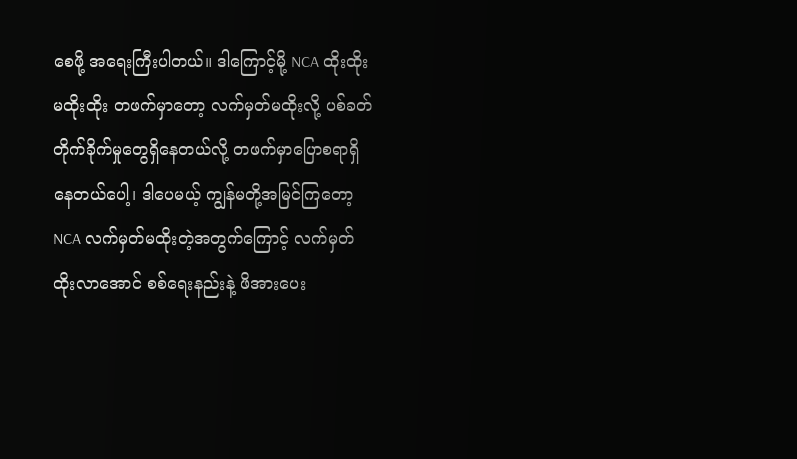စေဖို့ အရေးကြီးပါတယ်။ ဒါကြောင့်မို့ NCA ထိုးထိုး မထိုးထိုး တဖက်မှာတော့ လက်မှတ်မထိုးလို့ ပစ်ခတ်တိုက်ခိုက်မှုတွေရှိနေတယ်လို့ တဖက်မှာပြောစရာရှိနေတယ်ပေါ့၊ ဒါပေမယ့် ကျွန်မတို့အမြင်ကြတော့ NCA လက်မှတ်မထိုးတဲ့အတွက်ကြောင့် လက်မှတ်ထိုးလာအောင် စစ်ရေးနည်းနဲ့ ဖိအားပေး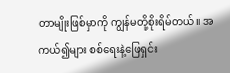တာမျိုးဖြစ်မှာကို ကျွန်မတို့စိုးရိမ်တယ်။ အကယ်၍များ စစ်ရေးနဲ့ဖြေရှင်း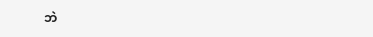ဘဲ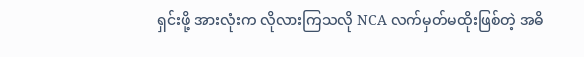ရှင်းဖို့ အားလုံးက လိုလားကြသလို NCA လက်မှတ်မထိုးဖြစ်တဲ့ အဓိ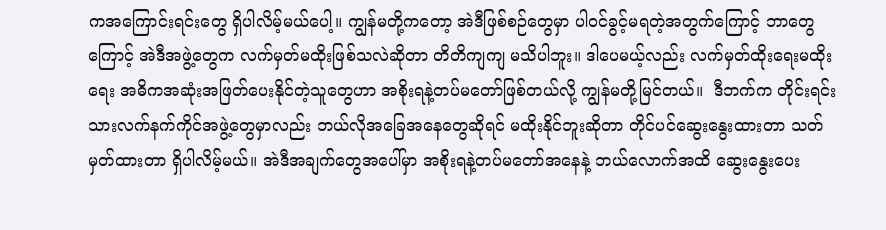ကအကြောင်းရင်းတွေ ရှိပါလိမ့်မယ်ပေါ့။ ကျွန်မတို့ကတော့ အဲဒီဖြစ်စဉ်တွေမှာ ပါ၀င်ခွင့်မရတဲ့အတွက်ကြောင့် ဘာတွေကြောင့် အဲဒီအဖွဲ့တွေက လက်မှတ်မထိုးဖြစ်သလဲဆိုတာ တိတိကျကျ မသိပါဘူး။ ဒါပေမယ့်လည်း လက်မှတ်ထိုးရေးမထိုးရေး အဓိကအဆုံးအဖြတ်ပေးနိုင်တဲ့သူတွေဟာ အစိုးရနဲ့တပ်မတော်ဖြစ်တယ်လို့ ကျွန်မတို့မြင်တယ်။  ဒီဘက်က တိုင်းရင်းသားလက်နက်ကိုင်အဖွဲ့တွေမှာလည်း ဘယ်လိုအခြေအနေတွေဆိုရင် မထိုးနိုင်ဘူးဆိုတာ တိုင်ပင်ဆွေးနွေးထားတာ သတ်မှတ်ထားတာ ရှိပါလိမ့်မယ်။ အဲဒီအချက်တွေအပေါ်မှာ အစိုးရနဲ့တပ်မတော်အနေနဲ့ ဘယ်လောက်အထိ ဆွေးနွေးပေး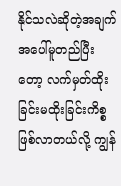နိုင်သလဲဆိုတဲ့အချက်အပေါ်မူတည်ပြီးတော့ လက်မှတ်ထိုးခြင်းမထိုးခြင်းကိစ္စ ဖြစ်လာတယ်လို့ ကျွန်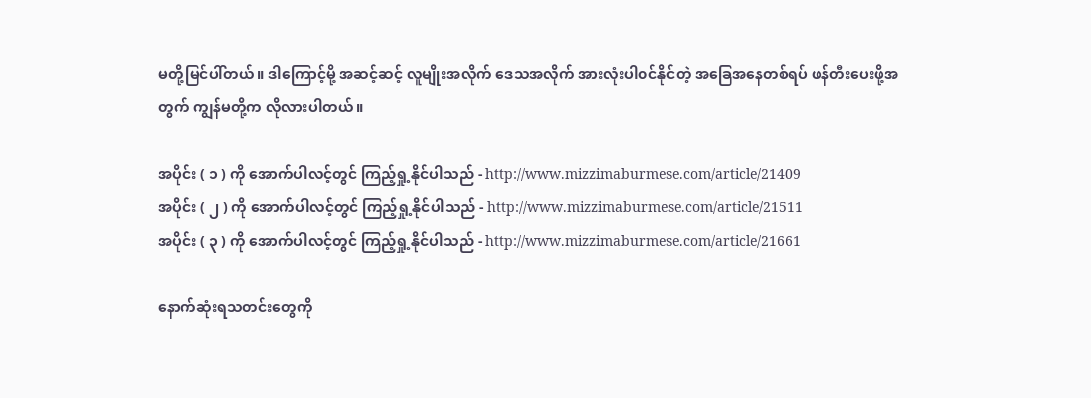မတို့မြင်ပါ်တယ်။ ဒါကြောင့်မို့ အဆင့်ဆင့် လူမျိုးအလိုက် ဒေသအလိုက် အားလုံးပါ၀င်နိုင်တဲ့ အခြေအနေတစ်ရပ် ဖန်တီးပေးဖို့အတွက် ကျွန်မတို့က လိုလားပါတယ်။

အပိုင်း ( ၁ ) ကို အောက်ပါလင့်တွင် ကြည့်ရှု့နိုင်ပါသည် - http://www.mizzimaburmese.com/article/21409
အပိုင်း ( ၂ ) ကို အောက်ပါလင့်တွင် ကြည့်ရှု့နိုင်ပါသည် - http://www.mizzimaburmese.com/article/21511
အပိုင်း ( ၃ ) ကို အောက်ပါလင့်တွင် ကြည့်ရှု့နိုင်ပါသည် - http://www.mizzimaburmese.com/article/21661

နောက်ဆုံးရသတင်းတွေကို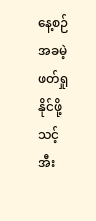နေ့စဉ် အခမဲ့ဖတ်ရှုနိုင်ဖို့ သင့် အီး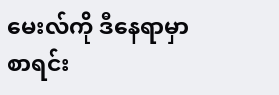မေးလ်ကို ဒီနေရာမှာ စာရင်း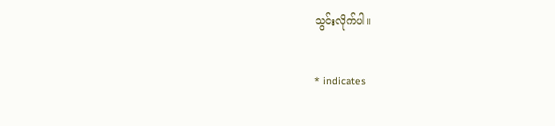သွင်းလိုက်ပါ။

* indicates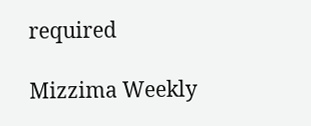required

Mizzima Weekly